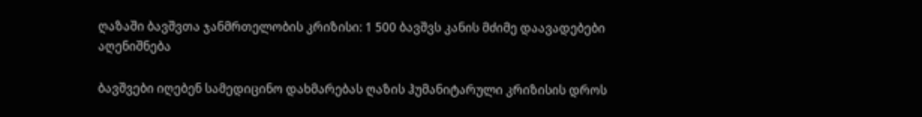ღაზაში ბავშვთა ჯანმრთელობის კრიზისი: 1 500 ბავშვს კანის მძიმე დაავადებები აღენიშნება

ბავშვები იღებენ სამედიცინო დახმარებას ღაზის ჰუმანიტარული კრიზისის დროს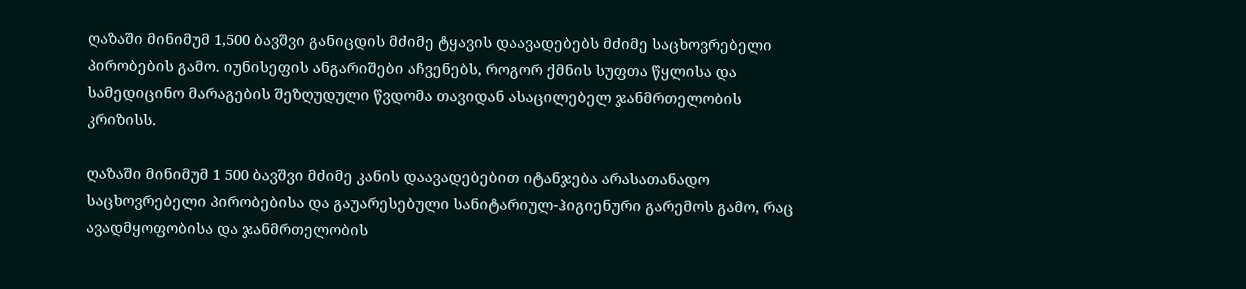ღაზაში მინიმუმ 1,500 ბავშვი განიცდის მძიმე ტყავის დაავადებებს მძიმე საცხოვრებელი პირობების გამო. იუნისეფის ანგარიშები აჩვენებს, როგორ ქმნის სუფთა წყლისა და სამედიცინო მარაგების შეზღუდული წვდომა თავიდან ასაცილებელ ჯანმრთელობის კრიზისს.

ღაზაში მინიმუმ 1 500 ბავშვი მძიმე კანის დაავადებებით იტანჯება არასათანადო საცხოვრებელი პირობებისა და გაუარესებული სანიტარიულ-ჰიგიენური გარემოს გამო, რაც ავადმყოფობისა და ჯანმრთელობის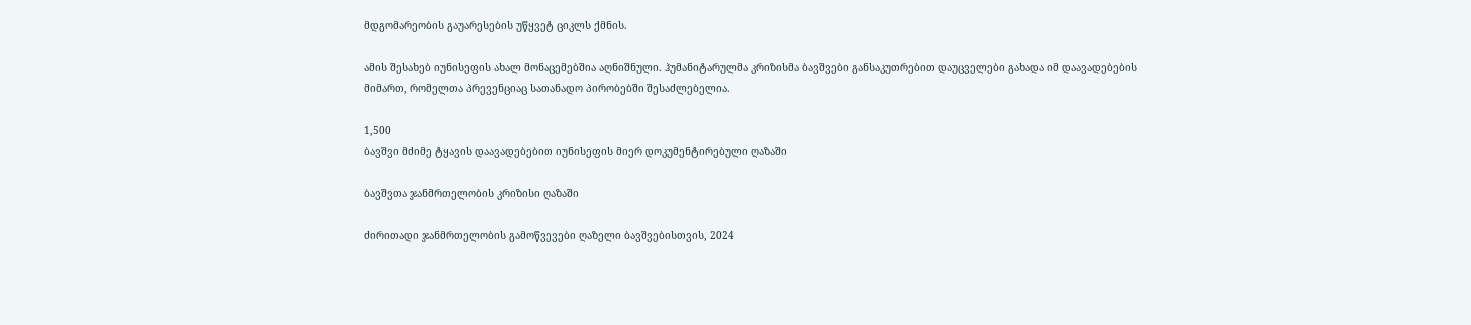მდგომარეობის გაუარესების უწყვეტ ციკლს ქმნის.

ამის შესახებ იუნისეფის ახალ მონაცემებშია აღნიშნული. ჰუმანიტარულმა კრიზისმა ბავშვები განსაკუთრებით დაუცველები გახადა იმ დაავადებების მიმართ, რომელთა პრევენციაც სათანადო პირობებში შესაძლებელია.

1,500
ბავშვი მძიმე ტყავის დაავადებებით იუნისეფის მიერ დოკუმენტირებული ღაზაში

ბავშვთა ჯანმრთელობის კრიზისი ღაზაში

ძირითადი ჯანმრთელობის გამოწვევები ღაზელი ბავშვებისთვის, 2024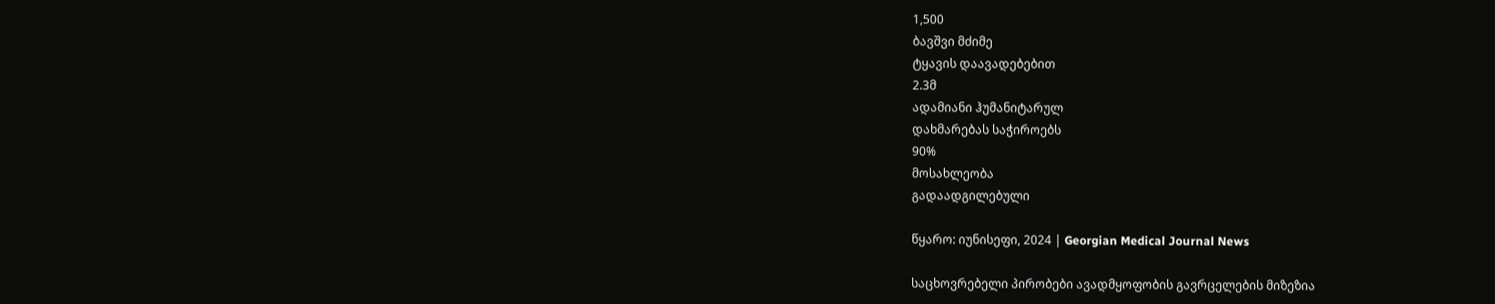1,500
ბავშვი მძიმე
ტყავის დაავადებებით
2.3მ
ადამიანი ჰუმანიტარულ
დახმარებას საჭიროებს
90%
მოსახლეობა
გადაადგილებული

წყარო: იუნისეფი, 2024 | Georgian Medical Journal News

საცხოვრებელი პირობები ავადმყოფობის გავრცელების მიზეზია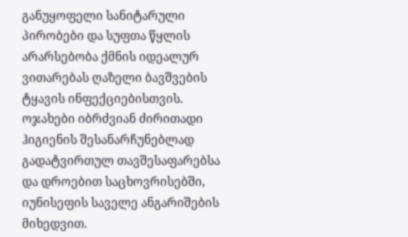განუყოფელი სანიტარული პირობები და სუფთა წყლის არარსებობა ქმნის იდეალურ ვითარებას ღაზელი ბავშვების ტყავის ინფექციებისთვის. ოჯახები იბრძვიან ძირითადი ჰიგიენის შესანარჩუნებლად გადატვირთულ თავშესაფარებსა და დროებით საცხოვრისებში, იუნისეფის საველე ანგარიშების მიხედვით.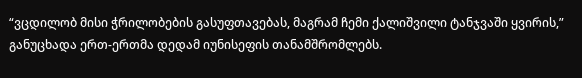“ვცდილობ მისი ჭრილობების გასუფთავებას, მაგრამ ჩემი ქალიშვილი ტანჯვაში ყვირის,” განუცხადა ერთ-ერთმა დედამ იუნისეფის თანამშრომლებს.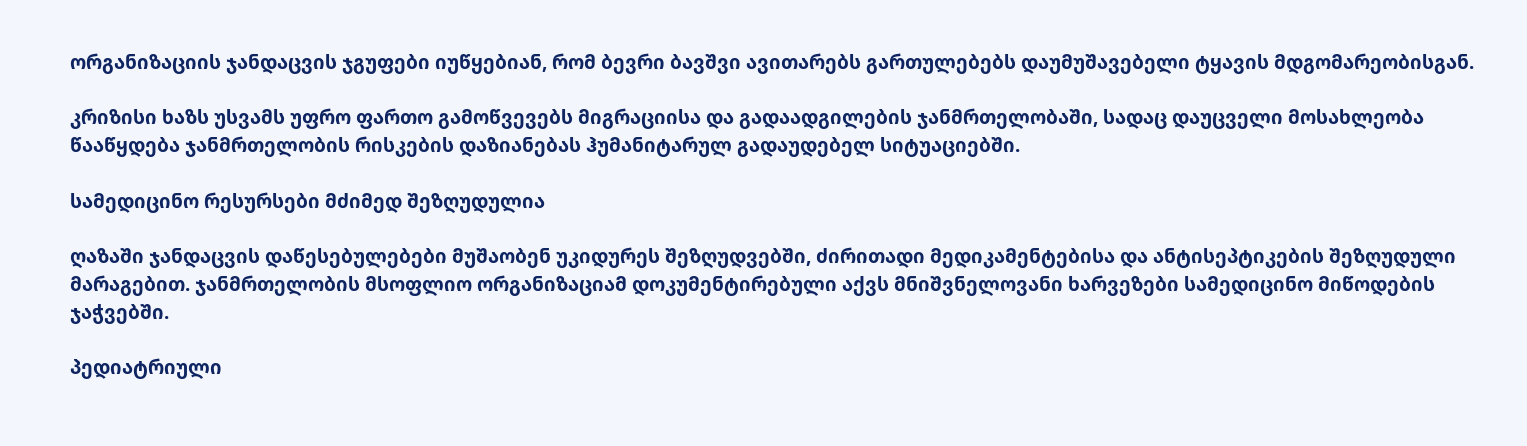ორგანიზაციის ჯანდაცვის ჯგუფები იუწყებიან, რომ ბევრი ბავშვი ავითარებს გართულებებს დაუმუშავებელი ტყავის მდგომარეობისგან.

კრიზისი ხაზს უსვამს უფრო ფართო გამოწვევებს მიგრაციისა და გადაადგილების ჯანმრთელობაში, სადაც დაუცველი მოსახლეობა წააწყდება ჯანმრთელობის რისკების დაზიანებას ჰუმანიტარულ გადაუდებელ სიტუაციებში.

სამედიცინო რესურსები მძიმედ შეზღუდულია

ღაზაში ჯანდაცვის დაწესებულებები მუშაობენ უკიდურეს შეზღუდვებში, ძირითადი მედიკამენტებისა და ანტისეპტიკების შეზღუდული მარაგებით. ჯანმრთელობის მსოფლიო ორგანიზაციამ დოკუმენტირებული აქვს მნიშვნელოვანი ხარვეზები სამედიცინო მიწოდების ჯაჭვებში.

პედიატრიული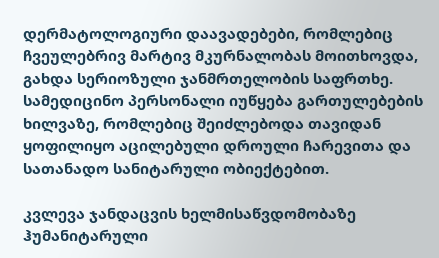დერმატოლოგიური დაავადებები, რომლებიც ჩვეულებრივ მარტივ მკურნალობას მოითხოვდა, გახდა სერიოზული ჯანმრთელობის საფრთხე. სამედიცინო პერსონალი იუწყება გართულებების ხილვაზე, რომლებიც შეიძლებოდა თავიდან ყოფილიყო აცილებული დროული ჩარევითა და სათანადო სანიტარული ობიექტებით.

კვლევა ჯანდაცვის ხელმისაწვდომობაზე ჰუმანიტარული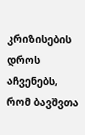კრიზისების დროს აჩვენებს, რომ ბავშვთა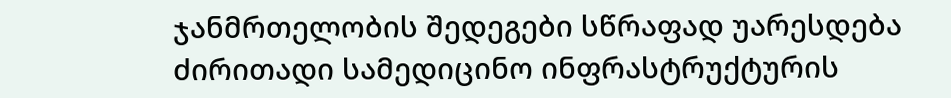ჯანმრთელობის შედეგები სწრაფად უარესდება ძირითადი სამედიცინო ინფრასტრუქტურის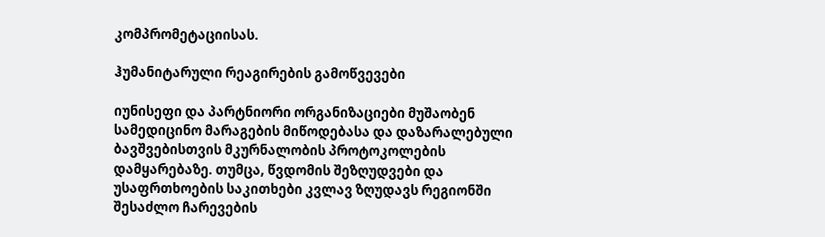კომპრომეტაციისას.

ჰუმანიტარული რეაგირების გამოწვევები

იუნისეფი და პარტნიორი ორგანიზაციები მუშაობენ სამედიცინო მარაგების მიწოდებასა და დაზარალებული ბავშვებისთვის მკურნალობის პროტოკოლების დამყარებაზე. თუმცა, წვდომის შეზღუდვები და უსაფრთხოების საკითხები კვლავ ზღუდავს რეგიონში შესაძლო ჩარევების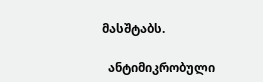მასშტაბს.

  ანტიმიკრობული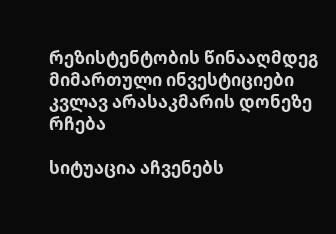რეზისტენტობის წინააღმდეგ მიმართული ინვესტიციები კვლავ არასაკმარის დონეზე რჩება

სიტუაცია აჩვენებს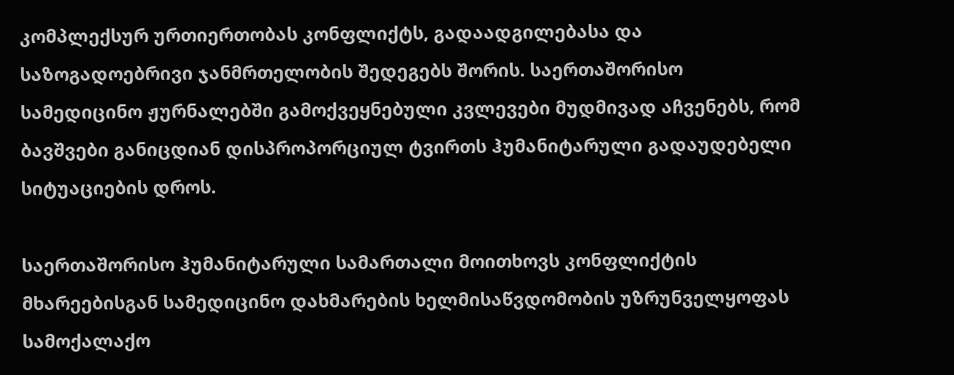კომპლექსურ ურთიერთობას კონფლიქტს, გადაადგილებასა და საზოგადოებრივი ჯანმრთელობის შედეგებს შორის. საერთაშორისო სამედიცინო ჟურნალებში გამოქვეყნებული კვლევები მუდმივად აჩვენებს, რომ ბავშვები განიცდიან დისპროპორციულ ტვირთს ჰუმანიტარული გადაუდებელი სიტუაციების დროს.

საერთაშორისო ჰუმანიტარული სამართალი მოითხოვს კონფლიქტის მხარეებისგან სამედიცინო დახმარების ხელმისაწვდომობის უზრუნველყოფას სამოქალაქო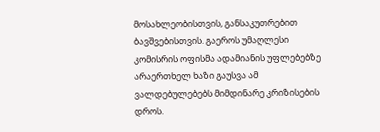მოსახლეობისთვის, განსაკუთრებით ბავშვებისთვის. გაეროს უმაღლესი კომისრის ოფისმა ადამიანის უფლებებზე არაერთხელ ხაზი გაუსვა ამ ვალდებულებებს მიმდინარე კრიზისების დროს.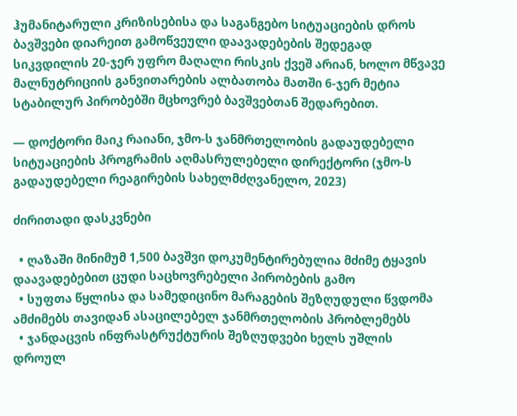ჰუმანიტარული კრიზისებისა და საგანგებო სიტუაციების დროს ბავშვები დიარეით გამოწვეული დაავადებების შედეგად სიკვდილის 20-ჯერ უფრო მაღალი რისკის ქვეშ არიან, ხოლო მწვავე მალნუტრიციის განვითარების ალბათობა მათში 6-ჯერ მეტია სტაბილურ პირობებში მცხოვრებ ბავშვებთან შედარებით.

— დოქტორი მაიკ რაიანი, ჯმო-ს ჯანმრთელობის გადაუდებელი სიტუაციების პროგრამის აღმასრულებელი დირექტორი (ჯმო-ს გადაუდებელი რეაგირების სახელმძღვანელო, 2023)

ძირითადი დასკვნები

  • ღაზაში მინიმუმ 1,500 ბავშვი დოკუმენტირებულია მძიმე ტყავის დაავადებებით ცუდი საცხოვრებელი პირობების გამო
  • სუფთა წყლისა და სამედიცინო მარაგების შეზღუდული წვდომა ამძიმებს თავიდან ასაცილებელ ჯანმრთელობის პრობლემებს
  • ჯანდაცვის ინფრასტრუქტურის შეზღუდვები ხელს უშლის დროულ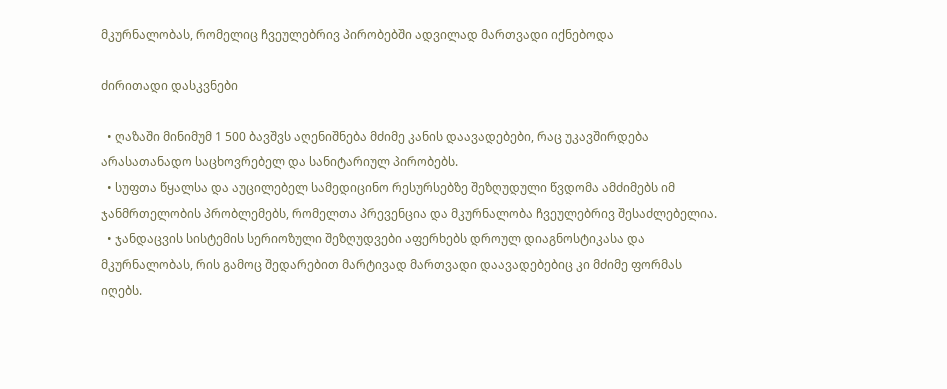მკურნალობას, რომელიც ჩვეულებრივ პირობებში ადვილად მართვადი იქნებოდა

ძირითადი დასკვნები

  • ღაზაში მინიმუმ 1 500 ბავშვს აღენიშნება მძიმე კანის დაავადებები, რაც უკავშირდება არასათანადო საცხოვრებელ და სანიტარიულ პირობებს.
  • სუფთა წყალსა და აუცილებელ სამედიცინო რესურსებზე შეზღუდული წვდომა ამძიმებს იმ ჯანმრთელობის პრობლემებს, რომელთა პრევენცია და მკურნალობა ჩვეულებრივ შესაძლებელია.
  • ჯანდაცვის სისტემის სერიოზული შეზღუდვები აფერხებს დროულ დიაგნოსტიკასა და მკურნალობას, რის გამოც შედარებით მარტივად მართვადი დაავადებებიც კი მძიმე ფორმას იღებს.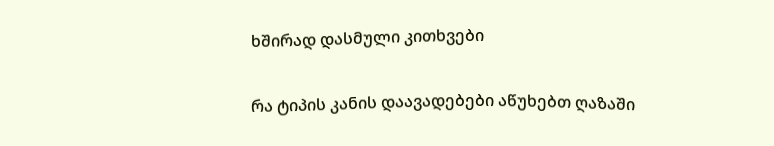ხშირად დასმული კითხვები

რა ტიპის კანის დაავადებები აწუხებთ ღაზაში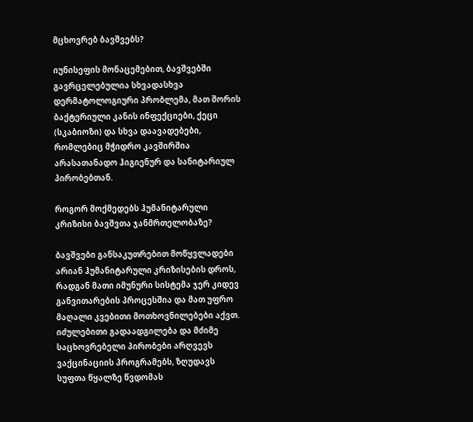მცხოვრებ ბავშვებს?

იუნისეფის მონაცემებით, ბავშვებში გავრცელებულია სხვადასხვა დერმატოლოგიური პრობლემა, მათ შორის ბაქტერიული კანის ინფექციები, ქეცი (სკაბიოზი) და სხვა დაავადებები, რომლებიც მჭიდრო კავშირშია არასათანადო ჰიგიენურ და სანიტარიულ პირობებთან.

როგორ მოქმედებს ჰუმანიტარული კრიზისი ბავშვთა ჯანმრთელობაზე?

ბავშვები განსაკუთრებით მოწყვლადები არიან ჰუმანიტარული კრიზისების დროს, რადგან მათი იმუნური სისტემა ჯერ კიდევ განვითარების პროცესშია და მათ უფრო მაღალი კვებითი მოთხოვნილებები აქვთ. იძულებითი გადაადგილება და მძიმე საცხოვრებელი პირობები არღვევს ვაქცინაციის პროგრამებს, ზღუდავს სუფთა წყალზე წვდომას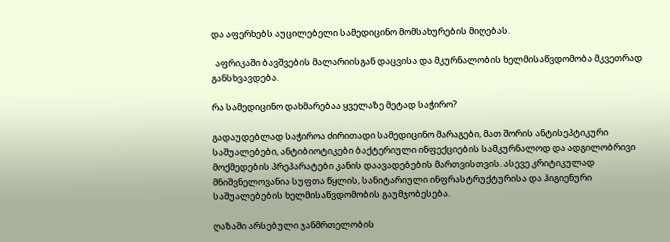და აფერხებს აუცილებელი სამედიცინო მომსახურების მიღებას.

  აფრიკაში ბავშვების მალარიისგან დაცვისა და მკურნალობის ხელმისაწვდომობა მკვეთრად განსხვავდება.

რა სამედიცინო დახმარებაა ყველაზე მეტად საჭირო?

გადაუდებლად საჭიროა ძირითადი სამედიცინო მარაგები, მათ შორის ანტისეპტიკური საშუალებები, ანტიბიოტიკები ბაქტერიული ინფექციების სამკურნალოდ და ადგილობრივი მოქმედების პრეპარატები კანის დაავადებების მართვისთვის. ასევე კრიტიკულად მნიშვნელოვანია სუფთა წყლის, სანიტარიული ინფრასტრუქტურისა და ჰიგიენური საშუალებების ხელმისაწვდომობის გაუმჯობესება.

ღაზაში არსებული ჯანმრთელობის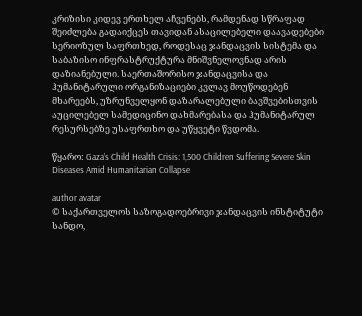კრიზისი კიდევ ერთხელ აჩვენებს, რამდენად სწრაფად შეიძლება გადაიქცეს თავიდან ასაცილებელი დაავადებები სერიოზულ საფრთხედ, როდესაც ჯანდაცვის სისტემა და საბაზისო ინფრასტრუქტურა მნიშვნელოვნად არის დაზიანებული. საერთაშორისო ჯანდაცვისა და ჰუმანიტარული ორგანიზაციები კვლავ მოუწოდებენ მხარეებს, უზრუნველყონ დაზარალებული ბავშვებისთვის აუცილებელ სამედიცინო დახმარებასა და ჰუმანიტარულ რესურსებზე უსაფრთხო და უწყვეტი წვდომა.

წყარო: Gaza’s Child Health Crisis: 1,500 Children Suffering Severe Skin Diseases Amid Humanitarian Collapse

author avatar
© საქართველოს საზოგადოებრივი ჯანდაცვის ინსტიტუტი
სანდო,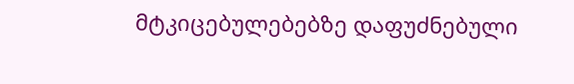მტკიცებულებებზე დაფუძნებული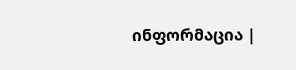ინფორმაცია |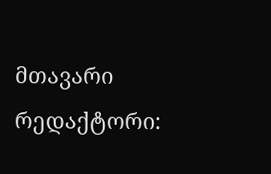მთავარი რედაქტორი: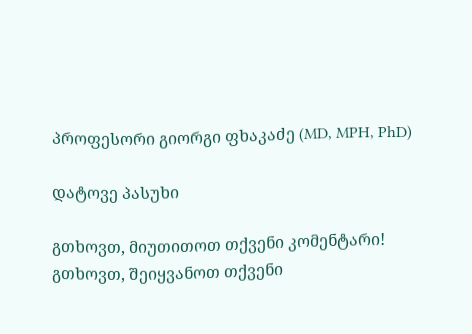პროფესორი გიორგი ფხაკაძე (MD, MPH, PhD)

დატოვე პასუხი

გთხოვთ, მიუთითოთ თქვენი კომენტარი!
გთხოვთ, შეიყვანოთ თქვენი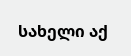სახელი აქ